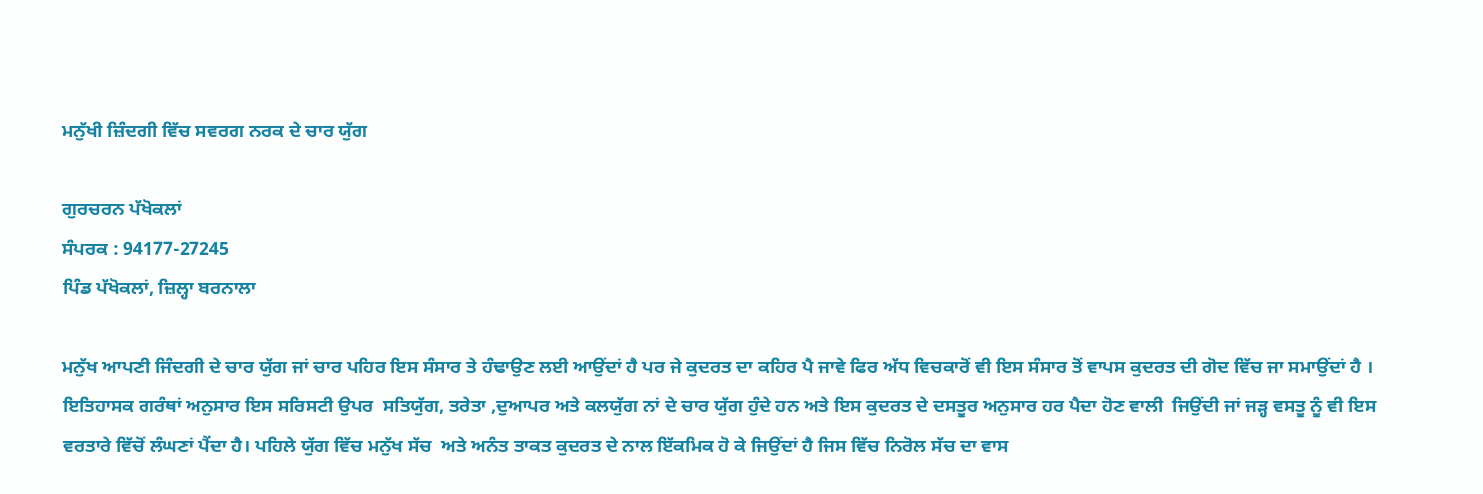ਮਨੁੱਖੀ ਜ਼ਿੰਦਗੀ ਵਿੱਚ ਸਵਰਗ ਨਰਕ ਦੇ ਚਾਰ ਯੁੱਗ

ਗੁਰਚਰਨ ਪੱਖੋਕਲਾਂ
ਸੰਪਰਕ : 94177-27245
ਪਿੰਡ ਪੱਖੋਕਲਾਂ, ਜ਼ਿਲ੍ਹਾ ਬਰਨਾਲਾ

ਮਨੁੱਖ ਆਪਣੀ ਜਿੰਦਗੀ ਦੇ ਚਾਰ ਯੁੱਗ ਜਾਂ ਚਾਰ ਪਹਿਰ ਇਸ ਸੰਸਾਰ ਤੇ ਹੰਢਾਉਣ ਲਈ ਆਉਂਦਾਂ ਹੈ ਪਰ ਜੇ ਕੁਦਰਤ ਦਾ ਕਹਿਰ ਪੈ ਜਾਵੇ ਫਿਰ ਅੱਧ ਵਿਚਕਾਰੋਂ ਵੀ ਇਸ ਸੰਸਾਰ ਤੋਂ ਵਾਪਸ ਕੁਦਰਤ ਦੀ ਗੋਦ ਵਿੱਚ ਜਾ ਸਮਾਉਂਦਾਂ ਹੈ । ਇਤਿਹਾਸਕ ਗਰੰਥਾਂ ਅਨੁਸਾਰ ਇਸ ਸਰਿਸਟੀ ਉਪਰ  ਸਤਿਯੁੱਗ, ਤਰੇਤਾ ,ਦੁਆਪਰ ਅਤੇ ਕਲਯੁੱਗ ਨਾਂ ਦੇ ਚਾਰ ਯੁੱਗ ਹੁੰਦੇ ਹਨ ਅਤੇ ਇਸ ਕੁਦਰਤ ਦੇ ਦਸਤੂਰ ਅਨੁਸਾਰ ਹਰ ਪੈਦਾ ਹੋਣ ਵਾਲੀ  ਜਿਉਂਦੀ ਜਾਂ ਜੜ੍ਹ ਵਸਤੂ ਨੂੰ ਵੀ ਇਸ ਵਰਤਾਰੇ ਵਿੱਚੋਂ ਲੰਘਣਾਂ ਪੈਂਦਾ ਹੈ। ਪਹਿਲੇ ਯੁੱਗ ਵਿੱਚ ਮਨੁੱਖ ਸੱਚ  ਅਤੇ ਅਨੰਤ ਤਾਕਤ ਕੁਦਰਤ ਦੇ ਨਾਲ ਇੱਕਮਿਕ ਹੋ ਕੇ ਜਿਉਂਦਾਂ ਹੈ ਜਿਸ ਵਿੱਚ ਨਿਰੋਲ ਸੱਚ ਦਾ ਵਾਸ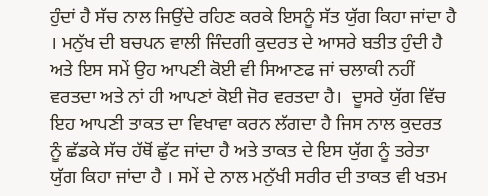ਹੁੰਦਾਂ ਹੈ ਸੱਚ ਨਾਲ ਜਿਉਂਦੇ ਰਹਿਣ ਕਰਕੇ ਇਸਨੂੰ ਸੱਤ ਯੁੱਗ ਕਿਹਾ ਜਾਂਦਾ ਹੈ । ਮਨੁੱਖ ਦੀ ਬਚਪਨ ਵਾਲੀ ਜਿੰਦਗੀ ਕੁਦਰਤ ਦੇ ਆਸਰੇ ਬਤੀਤ ਹੁੰਦੀ ਹੈ ਅਤੇ ਇਸ ਸਮੇਂ ਉਹ ਆਪਣੀ ਕੋਈ ਵੀ ਸਿਆਣਫ ਜਾਂ ਚਲਾਕੀ ਨਹੀਂ ਵਰਤਦਾ ਅਤੇ ਨਾਂ ਹੀ ਆਪਣਾਂ ਕੋਈ ਜੋਰ ਵਰਤਦਾ ਹੈ।  ਦੂਸਰੇ ਯੁੱਗ ਵਿੱਚ ਇਹ ਆਪਣੀ ਤਾਕਤ ਦਾ ਵਿਖਾਵਾ ਕਰਨ ਲੱਗਦਾ ਹੈ ਜਿਸ ਨਾਲ ਕੁਦਰਤ ਨੂੰ ਛੱਡਕੇ ਸੱਚ ਹੱਥੋਂ ਛੁੱਟ ਜਾਂਦਾ ਹੈ ਅਤੇ ਤਾਕਤ ਦੇ ਇਸ ਯੁੱਗ ਨੂੰ ਤਰੇਤਾ ਯੁੱਗ ਕਿਹਾ ਜਾਂਦਾ ਹੈ । ਸਮੇਂ ਦੇ ਨਾਲ ਮਨੁੱਖੀ ਸਰੀਰ ਦੀ ਤਾਕਤ ਵੀ ਖਤਮ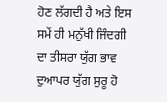ਹੋਣ ਲੱਗਦੀ ਹੈ ਅਤੇ ਇਸ ਸਮੇਂ ਹੀ ਮਨੁੱਖੀ ਜਿੰਦਗੀ ਦਾ ਤੀਸਰਾ ਯੁੱਗ ਭਾਵ ਦੁਆਪਰ ਯੁੱਗ ਸੁਰੂ ਹੋ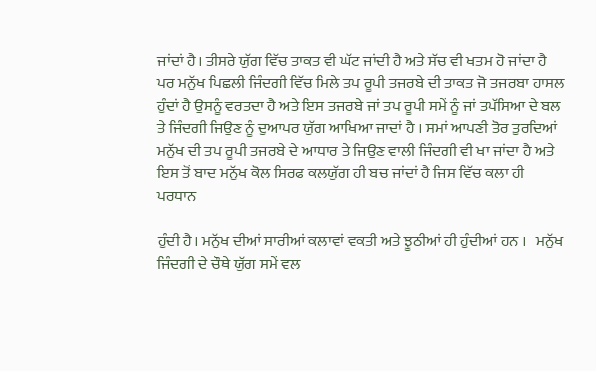ਜਾਂਦਾਂ ਹੈ। ਤੀਸਰੇ ਯੁੱਗ ਵਿੱਚ ਤਾਕਤ ਵੀ ਘੱਟ ਜਾਂਦੀ ਹੈ ਅਤੇ ਸੱਚ ਵੀ ਖਤਮ ਹੋ ਜਾਂਦਾ ਹੈ ਪਰ ਮਨੁੱਖ ਪਿਛਲੀ ਜਿੰਦਗੀ ਵਿੱਚ ਮਿਲੇ ਤਪ ਰੂਪੀ ਤਜਰਬੇ ਦੀ ਤਾਕਤ ਜੋ ਤਜਰਬਾ ਹਾਸਲ ਹੁੰਦਾਂ ਹੈ ਉਸਨੂੰ ਵਰਤਦਾ ਹੈ ਅਤੇ ਇਸ ਤਜਰਬੇ ਜਾਂ ਤਪ ਰੂਪੀ ਸਮੇਂ ਨੂੰ ਜਾਂ ਤਪੱਸਿਆ ਦੇ ਬਲ ਤੇ ਜਿੰਦਗੀ ਜਿਉਣ ਨੂੰ ਦੁਆਪਰ ਯੁੱਗ ਆਖਿਆ ਜਾਦਾਂ ਹੈ । ਸਮਾਂ ਆਪਣੀ ਤੋਰ ਤੁਰਦਿਆਂ ਮਨੁੱਖ ਦੀ ਤਪ ਰੂਪੀ ਤਜਰਬੇ ਦੇ ਆਧਾਰ ਤੇ ਜਿਉਣ ਵਾਲੀ ਜਿੰਦਗੀ ਵੀ ਖਾ ਜਾਂਦਾ ਹੈ ਅਤੇ ਇਸ ਤੋਂ ਬਾਦ ਮਨੁੱਖ ਕੋਲ ਸਿਰਫ ਕਲਯੁੱਗ ਹੀ ਬਚ ਜਾਂਦਾਂ ਹੈ ਜਿਸ ਵਿੱਚ ਕਲਾ ਹੀ ਪਰਧਾਨ

ਹੁੰਦੀ ਹੈ। ਮਨੁੱਖ ਦੀਆਂ ਸਾਰੀਆਂ ਕਲਾਵਾਂ ਵਕਤੀ ਅਤੇ ਝੂਠੀਆਂ ਹੀ ਹੁੰਦੀਆਂ ਹਨ ।   ਮਨੁੱਖ ਜਿੰਦਗੀ ਦੇ ਚੌਥੇ ਯੁੱਗ ਸਮੇਂ ਵਲ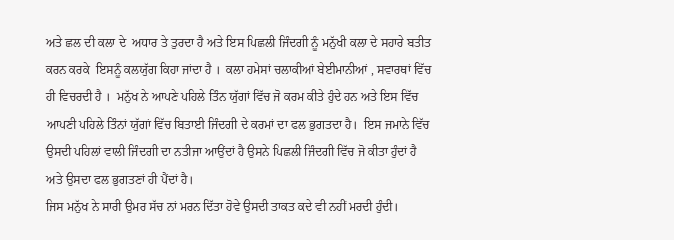ਅਤੇ ਛਲ ਦੀ ਕਲਾ ਦੇ  ਅਧਾਰ ਤੇ ਤੁਰਦਾ ਹੈ ਅਤੇ ਇਸ ਪਿਛਲੀ ਜਿੰਦਗੀ ਨੂੰ ਮਨੁੱਖੀ ਕਲਾ ਦੇ ਸਹਾਰੇ ਬਤੀਤ ਕਰਨ ਕਰਕੇ  ਇਸਨੂੰ ਕਲਯੁੱਗ ਕਿਹਾ ਜਾਂਦਾ ਹੈ ।  ਕਲਾ ਹਮੇਸਾਂ ਚਲਾਕੀਆਂ ਬੇਈਮਾਨੀਆਂ , ਸਵਾਰਥਾਂ ਵਿੱਚ ਹੀ ਵਿਚਰਦੀ ਹੈ ।  ਮਨੁੱਖ ਨੇ ਆਪਣੇ ਪਹਿਲੇ ਤਿੰਨ ਯੁੱਗਾਂ ਵਿੱਚ ਜੋ ਕਰਮ ਕੀਤੇ ਹੁੰਦੇ ਹਨ ਅਤੇ ਇਸ ਵਿੱਚ ਆਪਣੀ ਪਹਿਲੇ ਤਿੰਨਾਂ ਯੁੱਗਾਂ ਵਿੱਚ ਬਿਤਾਈ ਜਿੰਦਗੀ ਦੇ ਕਰਮਾਂ ਦਾ ਫਲ ਭੁਗਤਦਾ ਹੈ।  ਇਸ ਜਮਾਨੇ ਵਿੱਚ ਉਸਦੀ ਪਹਿਲਾਂ ਵਾਲੀ ਜਿੰਦਗੀ ਦਾ ਨਤੀਜਾ ਆਉਂਦਾਂ ਹੈ ਉਸਨੇ ਪਿਛਲੀ ਜਿੰਦਗੀ ਵਿੱਚ ਜੋ ਕੀਤਾ ਹੁੰਦਾਂ ਹੈ ਅਤੇ ਉਸਦਾ ਫਲ ਭੁਗਤਣਾਂ ਹੀ ਪੈਂਦਾਂ ਹੈ।
ਜਿਸ ਮਨੁੱਖ ਨੇ ਸਾਰੀ ਉਮਰ ਸੱਚ ਨਾਂ ਮਰਨ ਦਿੱਤਾ ਹੋਵੇ ਉਸਦੀ ਤਾਕਤ ਕਦੇ ਵੀ ਨਹੀਂ ਮਰਦੀ ਹੁੰਦੀ।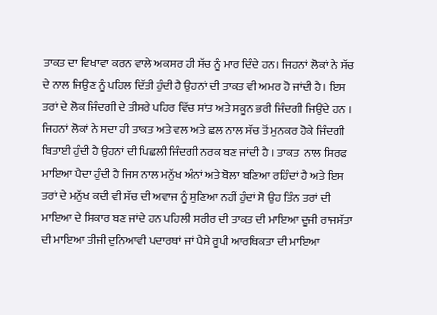ਤਾਕਤ ਦਾ ਵਿਖਾਵਾ ਕਰਨ ਵਾਲੇ ਅਕਸਰ ਹੀ ਸੱਚ ਨੂੰ ਮਾਰ ਦਿੰਦੇ ਹਨ। ਜਿਹਨਾਂ ਲੋਕਾਂ ਨੇ ਸੱਚ ਦੇ ਨਾਲ ਜਿਉਣ ਨੂੰ ਪਹਿਲ ਦਿੱਤੀ ਹੁੰਦੀ ਹੈ ਉਹਨਾਂ ਦੀ ਤਾਕਤ ਵੀ ਅਮਰ ਹੋ ਜਾਂਦੀ ਹੈ। ਇਸ ਤਰਾਂ ਦੇ ਲੋਕ ਜਿੰਦਗੀ ਦੇ ਤੀਸਰੇ ਪਹਿਰ ਵਿੱਚ ਸਾਂਤ ਅਤੇ ਸਕੂਨ ਭਰੀ ਜਿੰਦਗੀ ਜਿਉਂਦੇ ਹਨ । ਜਿਹਨਾਂ ਲੋਕਾਂ ਨੇ ਸਦਾ ਹੀ ਤਾਕਤ ਅਤੇ ਵਲ ਅਤੇ ਛਲ ਨਾਲ ਸੱਚ ਤੋਂ ਮੁਨਕਰ ਹੋਕੇ ਜਿੰਦਗੀ ਬਿਤਾਈ ਹੁੰਦੀ ਹੈ ਉਹਨਾਂ ਦੀ ਪਿਛਲੀ ਜਿੰਦਗੀ ਨਰਕ ਬਣ ਜਾਂਦੀ ਹੈ । ਤਾਕਤ  ਨਾਲ ਸਿਰਫ ਮਾਇਆ ਪੈਦਾ ਹੁੰਦੀ ਹੈ ਜਿਸ ਨਾਲ ਮਨੁੱਖ ਅੰਨਾਂ ਅਤੇ ਬੋਲਾ ਬਣਿਆ ਰਹਿੰਦਾਂ ਹੈ ਅਤੇ ਇਸ ਤਰਾਂ ਦੇ ਮਨੁੱਖ ਕਦੀ ਵੀ ਸੱਚ ਦੀ ਅਵਾਜ ਨੂੰ ਸੁਣਿਆ ਨਹੀਂ ਹੁੰਦਾਂ ਸੋ ਉਹ ਤਿੰਨ ਤਰਾਂ ਦੀ ਮਾਇਆ ਦੇ ਸਿਕਾਰ ਬਣ ਜਾਂਦੇ ਹਨ ਪਹਿਲੀ ਸਰੀਰ ਦੀ ਤਾਕਤ ਦੀ ਮਾਇਆ ਦੂਜੀ ਰਾਜਸੱਤਾ ਦੀ ਮਾਇਆ ਤੀਜੀ ਦੁਨਿਆਵੀ ਪਦਾਰਥਾਂ ਜਾਂ ਪੈਸੇ ਰੂਪੀ ਆਰਥਿਕਤਾ ਦੀ ਮਾਇਆ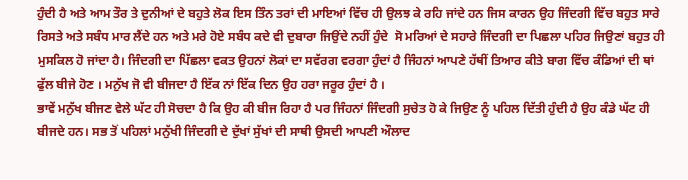ਹੁੰਦੀ ਹੈ ਅਤੇ ਆਮ ਤੌਰ ਤੇ ਦੁਨੀਆਂ ਦੇ ਬਹੁਤੇ ਲੋਕ ਇਸ ਤਿੰਨ ਤਰਾਂ ਦੀ ਮਾਇਆਂ ਵਿੱਚ ਹੀ ਉਲਝ ਕੇ ਰਹਿ ਜਾਂਦੇ ਹਨ ਜਿਸ ਕਾਰਨ ਉਹ ਜਿੰਦਗੀ ਵਿੱਚ ਬਹੁਤ ਸਾਰੇ ਰਿਸਤੇ ਅਤੇ ਸਬੰਧ ਮਾਰ ਲੈਂਦੇ ਹਨ ਅਤੇ ਮਰੇ ਹੋਏ ਸਬੰਧ ਕਦੇ ਵੀ ਦੁਬਾਰਾ ਜਿਉਂਦੇ ਨਹੀਂ ਹੁੰਦੇ  ਸੋ ਮਰਿਆਂ ਦੇ ਸਹਾਰੇ ਜਿੰਦਗੀ ਦਾ ਪਿਛਲਾ ਪਹਿਰ ਜਿਉਣਾਂ ਬਹੁਤ ਹੀ ਮੁਸਕਿਲ ਹੋ ਜਾਂਦਾ ਹੈ। ਜਿੰਦਗੀ ਦਾ ਪਿੱਛਲਾ ਵਕਤ ਉਹਨਾਂ ਲੋਕਾਂ ਦਾ ਸਵੱਰਗ ਵਰਗਾ ਹੁੰਦਾਂ ਹੈ ਜਿੰਹਨਾਂ ਆਪਣੇ ਹੱਥੀਂ ਤਿਆਰ ਕੀਤੇ ਬਾਗ ਵਿੱਚ ਕੰਡਿਆਂ ਦੀ ਥਾਂ ਫੁੱਲ ਬੀਜੇ ਹੋਣ । ਮਨੁੱਖ ਜੋ ਵੀ ਬੀਜਦਾ ਹੈ ਇੱਕ ਨਾਂ ਇੱਕ ਦਿਨ ਉਹ ਹਰਾ ਜਰੂਰ ਹੁੰਦਾਂ ਹੈ ।
ਭਾਵੇਂ ਮਨੁੱਖ ਬੀਜਣ ਵੇਲੇ ਘੱਟ ਹੀ ਸੋਚਦਾ ਹੈ ਕਿ ਉਹ ਕੀ ਬੀਜ ਰਿਹਾ ਹੈ ਪਰ ਜਿੰਹਨਾਂ ਜਿੰਦਗੀ ਸੁਚੇਤ ਹੋ ਕੇ ਜਿਉਣ ਨੂੰ ਪਹਿਲ ਦਿੱਤੀ ਹੁੰਦੀ ਹੈ ਉਹ ਕੰਡੇ ਘੱਟ ਹੀ ਬੀਜਦੇ ਹਨ। ਸਭ ਤੋਂ ਪਹਿਲਾਂ ਮਨੁੱਖੀ ਜਿੰਦਗੀ ਦੇ ਦੁੱਖਾਂ ਸੁੱਖਾਂ ਦੀ ਸਾਥੀ ਉਸਦੀ ਆਪਣੀ ਔਲਾਦ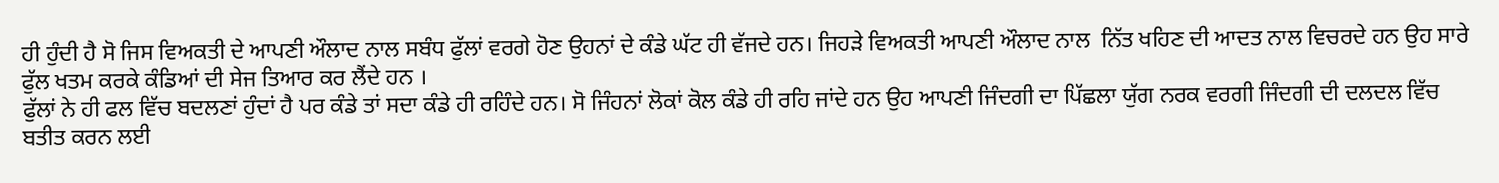ਹੀ ਹੁੰਦੀ ਹੈ ਸੋ ਜਿਸ ਵਿਅਕਤੀ ਦੇ ਆਪਣੀ ਔਲਾਦ ਨਾਲ ਸਬੰਧ ਫੁੱਲਾਂ ਵਰਗੇ ਹੋਣ ਉਹਨਾਂ ਦੇ ਕੰਡੇ ਘੱਟ ਹੀ ਵੱਜਦੇ ਹਨ। ਜਿਹੜੇ ਵਿਅਕਤੀ ਆਪਣੀ ਔਲਾਦ ਨਾਲ  ਨਿੱਤ ਖਹਿਣ ਦੀ ਆਦਤ ਨਾਲ ਵਿਚਰਦੇ ਹਨ ਉਹ ਸਾਰੇ ਫੁੱਲ ਖਤਮ ਕਰਕੇ ਕੰਡਿਆਂ ਦੀ ਸੇਜ ਤਿਆਰ ਕਰ ਲੈਂਦੇ ਹਨ ।
ਫੁੱਲਾਂ ਨੇ ਹੀ ਫਲ ਵਿੱਚ ਬਦਲਣਾਂ ਹੁੰਦਾਂ ਹੈ ਪਰ ਕੰਡੇ ਤਾਂ ਸਦਾ ਕੰਡੇ ਹੀ ਰਹਿੰਦੇ ਹਨ। ਸੋ ਜਿੰਹਨਾਂ ਲੋਕਾਂ ਕੋਲ ਕੰਡੇ ਹੀ ਰਹਿ ਜਾਂਦੇ ਹਨ ਉਹ ਆਪਣੀ ਜਿੰਦਗੀ ਦਾ ਪਿੱਛਲਾ ਯੁੱਗ ਨਰਕ ਵਰਗੀ ਜਿੰਦਗੀ ਦੀ ਦਲਦਲ ਵਿੱਚ ਬਤੀਤ ਕਰਨ ਲਈ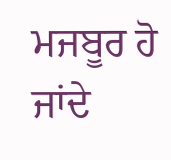ਮਜਬੂਰ ਹੋ ਜਾਂਦੇ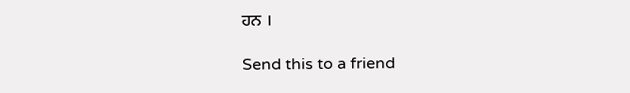ਹਨ ।

Send this to a friend